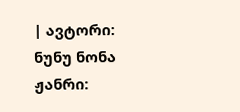| ავტორი: ნუნუ ნონა ჟანრი: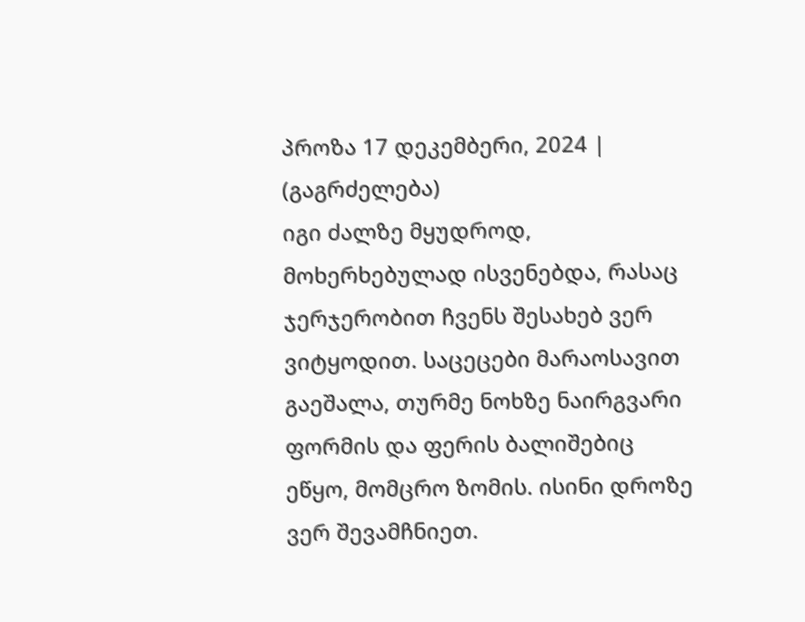პროზა 17 დეკემბერი, 2024 |
(გაგრძელება)
იგი ძალზე მყუდროდ, მოხერხებულად ისვენებდა, რასაც ჯერჯერობით ჩვენს შესახებ ვერ ვიტყოდით. საცეცები მარაოსავით გაეშალა, თურმე ნოხზე ნაირგვარი ფორმის და ფერის ბალიშებიც ეწყო, მომცრო ზომის. ისინი დროზე ვერ შევამჩნიეთ.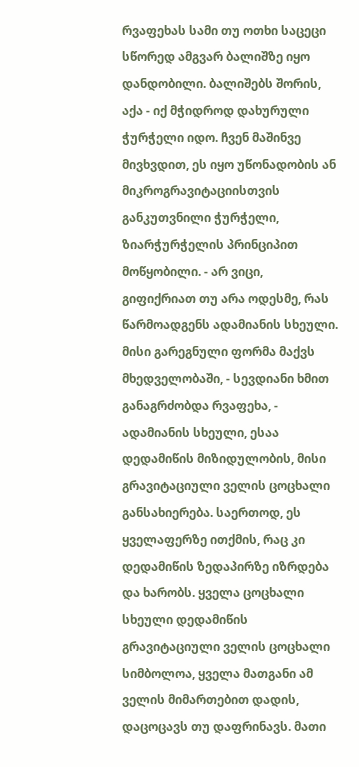რვაფეხას სამი თუ ოთხი საცეცი სწორედ ამგვარ ბალიშზე იყო დანდობილი. ბალიშებს შორის, აქა - იქ მჭიდროდ დახურული ჭურჭელი იდო. ჩვენ მაშინვე მივხვდით, ეს იყო უწონადობის ან მიკროგრავიტაციისთვის განკუთვნილი ჭურჭელი, ზიარჭურჭელის პრინციპით მოწყობილი. - არ ვიცი, გიფიქრიათ თუ არა ოდესმე, რას წარმოადგენს ადამიანის სხეული. მისი გარეგნული ფორმა მაქვს მხედველობაში, - სევდიანი ხმით განაგრძობდა რვაფეხა, - ადამიანის სხეული, ესაა დედამიწის მიზიდულობის, მისი გრავიტაციული ველის ცოცხალი განსახიერება. საერთოდ, ეს ყველაფერზე ითქმის, რაც კი დედამიწის ზედაპირზე იზრდება და ხარობს. ყველა ცოცხალი სხეული დედამიწის გრავიტაციული ველის ცოცხალი სიმბოლოა, ყველა მათგანი ამ ველის მიმართებით დადის, დაცოცავს თუ დაფრინავს. მათი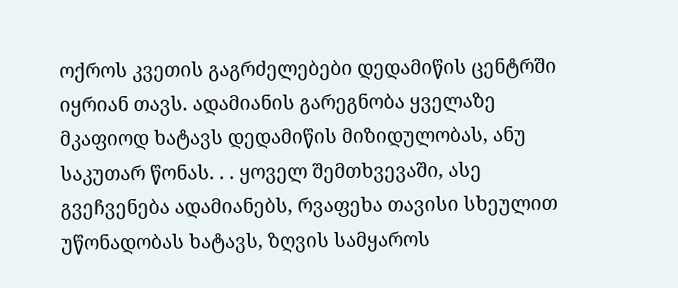ოქროს კვეთის გაგრძელებები დედამიწის ცენტრში იყრიან თავს. ადამიანის გარეგნობა ყველაზე მკაფიოდ ხატავს დედამიწის მიზიდულობას, ანუ საკუთარ წონას. . . ყოველ შემთხვევაში, ასე გვეჩვენება ადამიანებს, რვაფეხა თავისი სხეულით უწონადობას ხატავს, ზღვის სამყაროს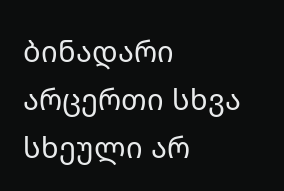ბინადარი არცერთი სხვა სხეული არ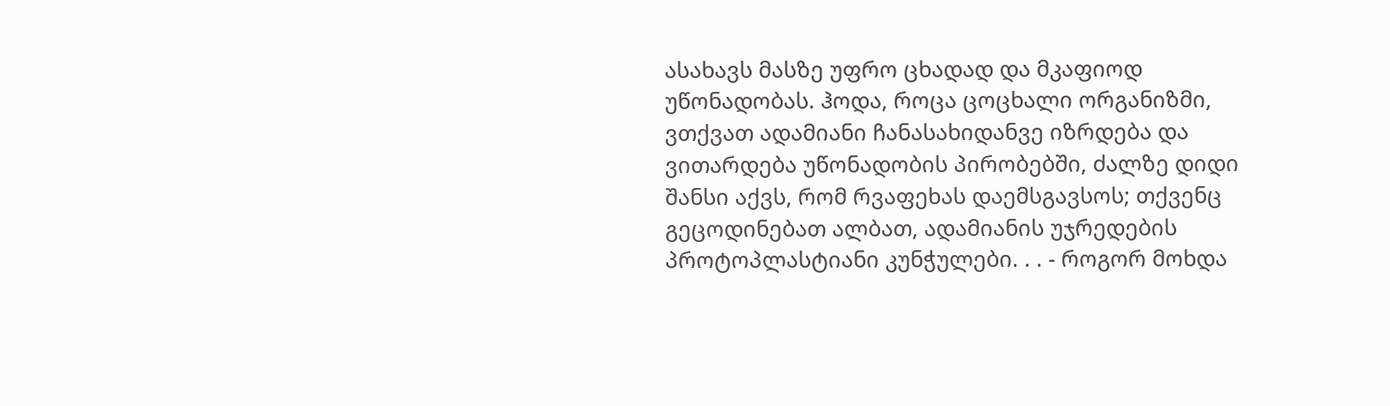ასახავს მასზე უფრო ცხადად და მკაფიოდ უწონადობას. ჰოდა, როცა ცოცხალი ორგანიზმი, ვთქვათ ადამიანი ჩანასახიდანვე იზრდება და ვითარდება უწონადობის პირობებში, ძალზე დიდი შანსი აქვს, რომ რვაფეხას დაემსგავსოს; თქვენც გეცოდინებათ ალბათ, ადამიანის უჯრედების პროტოპლასტიანი კუნჭულები. . . - როგორ მოხდა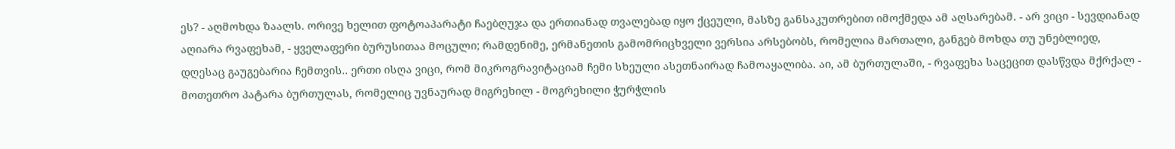ეს? - აღმოხდა ზაალს. ორივე ხელით ფოტოაპარატი ჩაებღუჯა და ერთიანად თვალებად იყო ქცეული, მასზე განსაკუთრებით იმოქმედა ამ აღსარებამ. - არ ვიცი - სევდიანად აღიარა რვაფეხამ, - ყველაფერი ბურუსითაა მოცული; რამდენიმე, ერმანეთის გამომრიცხველი ვერსია არსებობს, რომელია მართალი, განგებ მოხდა თუ უნებლიედ, დღესაც გაუგებარია ჩემთვის.. ერთი ისღა ვიცი, რომ მიკროგრავიტაციამ ჩემი სხეული ასეთნაირად ჩამოაყალიბა. აი, ამ ბურთულაში, - რვაფეხა საცეცით დასწვდა მქრქალ - მოთეთრო პატარა ბურთულას, რომელიც უვნაურად მიგრეხილ - მოგრეხილი ჭურჭლის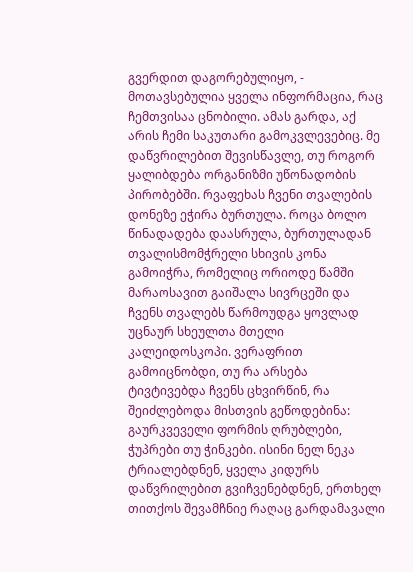გვერდით დაგორებულიყო, - მოთავსებულია ყველა ინფორმაცია, რაც ჩემთვისაა ცნობილი. ამას გარდა, აქ არის ჩემი საკუთარი გამოკვლევებიც. მე დაწვრილებით შევისწავლე, თუ როგორ ყალიბდება ორგანიზმი უწონადობის პირობებში. რვაფეხას ჩვენი თვალების დონეზე ეჭირა ბურთულა. როცა ბოლო წინადადება დაასრულა, ბურთულადან თვალისმომჭრელი სხივის კონა გამოიჭრა, რომელიც ორიოდე წამში მარაოსავით გაიშალა სივრცეში და ჩვენს თვალებს წარმოუდგა ყოვლად უცნაურ სხეულთა მთელი კალეიდოსკოპი. ვერაფრით გამოიცნობდი, თუ რა არსება ტივტივებდა ჩვენს ცხვირწინ, რა შეიძლებოდა მისთვის გეწოდებინა: გაურკვეველი ფორმის ღრუბლები, ჭუპრები თუ ჭინკები. ისინი ნელ ნეკა ტრიალებდნენ, ყველა კიდურს დაწვრილებით გვიჩვენებდნენ, ერთხელ თითქოს შევამჩნიე რაღაც გარდამავალი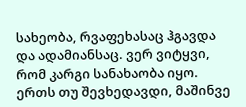სახეობა, რვაფეხასაც ჰგავდა და ადამიანსაც. ვერ ვიტყვი, რომ კარგი სანახაობა იყო. ერთს თუ შევხედავდი, მაშინვე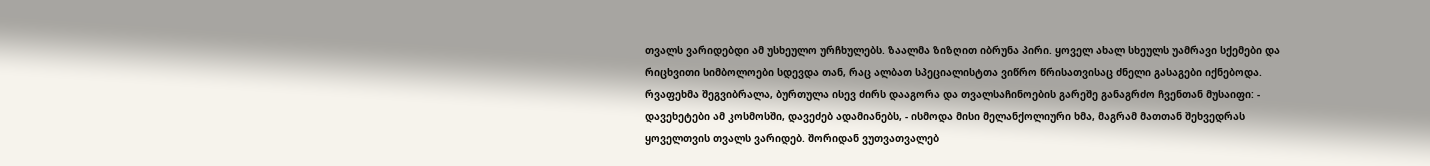თვალს ვარიდებდი ამ უსხეულო ურჩხულებს. ზაალმა ზიზღით იბრუნა პირი. ყოველ ახალ სხეულს უამრავი სქემები და რიცხვითი სიმბოლოები სდევდა თან, რაც ალბათ სპეციალისტთა ვიწრო წრისათვისაც ძნელი გასაგები იქნებოდა. რვაფეხმა შეგვიბრალა, ბურთულა ისევ ძირს დააგორა და თვალსაჩინოების გარეშე განაგრძო ჩვენთან მუსაიფი: - დავეხეტები ამ კოსმოსში, დავეძებ ადამიანებს, - ისმოდა მისი მელანქოლიური ხმა, მაგრამ მათთან შეხვედრას ყოველთვის თვალს ვარიდებ. შორიდან ვუთვათვალებ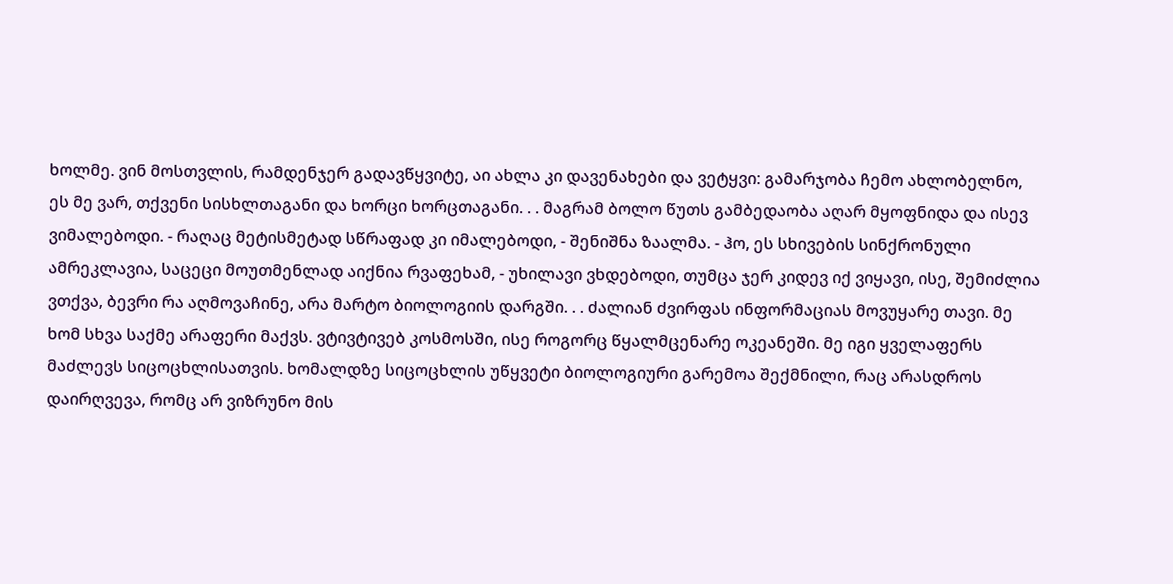ხოლმე. ვინ მოსთვლის, რამდენჯერ გადავწყვიტე, აი ახლა კი დავენახები და ვეტყვი: გამარჯობა ჩემო ახლობელნო, ეს მე ვარ, თქვენი სისხლთაგანი და ხორცი ხორცთაგანი. . . მაგრამ ბოლო წუთს გამბედაობა აღარ მყოფნიდა და ისევ ვიმალებოდი. - რაღაც მეტისმეტად სწრაფად კი იმალებოდი, - შენიშნა ზაალმა. - ჰო, ეს სხივების სინქრონული ამრეკლავია, საცეცი მოუთმენლად აიქნია რვაფეხამ, - უხილავი ვხდებოდი, თუმცა ჯერ კიდევ იქ ვიყავი, ისე, შემიძლია ვთქვა, ბევრი რა აღმოვაჩინე, არა მარტო ბიოლოგიის დარგში. . . ძალიან ძვირფას ინფორმაციას მოვუყარე თავი. მე ხომ სხვა საქმე არაფერი მაქვს. ვტივტივებ კოსმოსში, ისე როგორც წყალმცენარე ოკეანეში. მე იგი ყველაფერს მაძლევს სიცოცხლისათვის. ხომალდზე სიცოცხლის უწყვეტი ბიოლოგიური გარემოა შექმნილი, რაც არასდროს დაირღვევა, რომც არ ვიზრუნო მის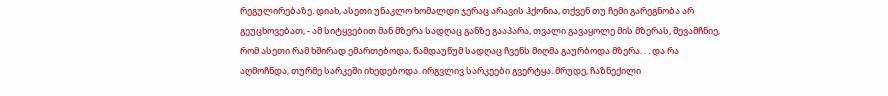რეგულირებაზე. დიახ, ასეთი უნაკლო ხომალდი ჯერაც არავის ჰქონია, თქვენ თუ ჩემი გარეგნობა არ გეუცხოვებათ, - ამ სიტყვებით მან მზერა სადღაც განზე გააპარა, თვალი გავაყოლე მის მზერას, შევამჩნიე, რომ ასეთი რამ ხშირად ემართებოდა, წამდაუწუმ სადღაც ჩვენს მიღმა გაურბოდა მზერა. . . და რა აღმოჩნდა, თურმე სარკეში იხედებოდა. ირგვლივ სარკეები გვერტყა. მრუდე, ჩაზნექილი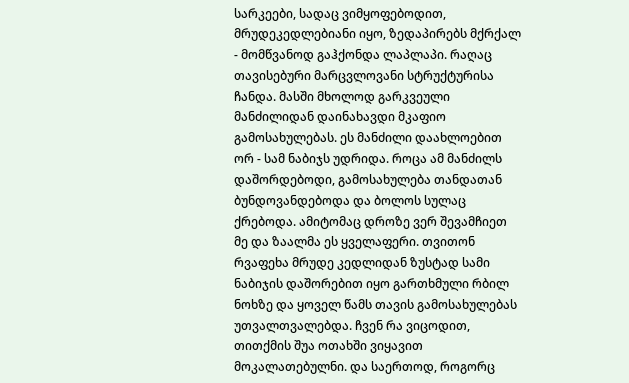სარკეები, სადაც ვიმყოფებოდით, მრუდეკედლებიანი იყო, ზედაპირებს მქრქალ - მომწვანოდ გაჰქონდა ლაპლაპი. რაღაც თავისებური მარცვლოვანი სტრუქტურისა ჩანდა. მასში მხოლოდ გარკვეული მანძილიდან დაინახავდი მკაფიო გამოსახულებას. ეს მანძილი დაახლოებით ორ - სამ ნაბიჯს უდრიდა. როცა ამ მანძილს დაშორდებოდი, გამოსახულება თანდათან ბუნდოვანდებოდა და ბოლოს სულაც ქრებოდა. ამიტომაც დროზე ვერ შევამჩიეთ მე და ზაალმა ეს ყველაფერი. თვითონ რვაფეხა მრუდე კედლიდან ზუსტად სამი ნაბიჯის დაშორებით იყო გართხმული რბილ ნოხზე და ყოველ წამს თავის გამოსახულებას უთვალთვალებდა. ჩვენ რა ვიცოდით, თითქმის შუა ოთახში ვიყავით მოკალათებულნი. და საერთოდ, როგორც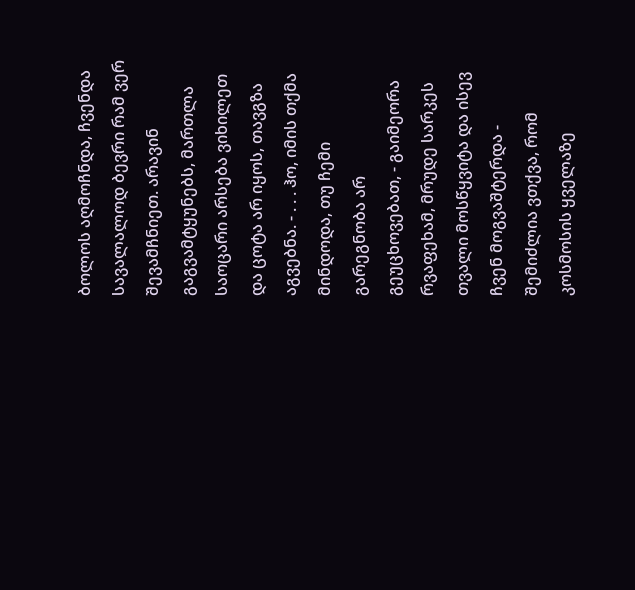ბოლოს აღმოჩნდა, ჩვენდა სავალალოდ ბევრი რამ ვერ შევამჩნიეთ. არავინ გაგვამტყუნებს, მართლა საოცარი არსება ვიხილეთ და ცოტა არ იყოს, თავგზა აგვებნა. - . . . ჰო, იმის თქმა მინდოდა, თუ ჩემი გარეგნობა არ გეუცხოვებათ, - გაიმეორა რვაფეხამ, მრუდე სარკეს თვალი მოსწყვიტა და ისევ ჩვენ მოგვაშტერდა - შემიძლია ვთქვა, რომ კოსმოსის ყველაზე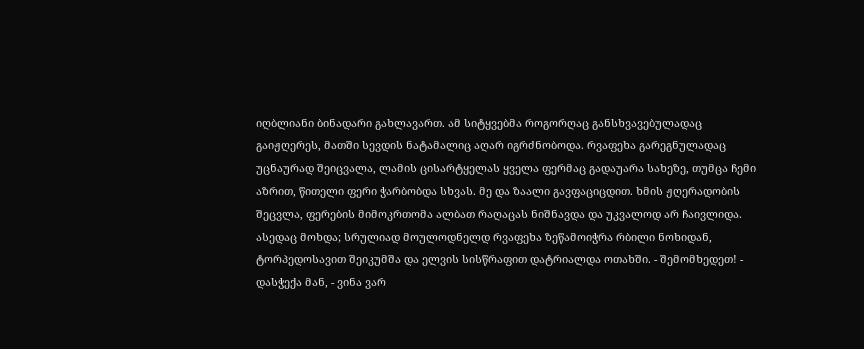იღბლიანი ბინადარი გახლავართ. ამ სიტყვებმა როგორღაც განსხვავებულადაც გაიჟღერეს, მათში სევდის ნატამალიც აღარ იგრძნობოდა. რვაფეხა გარეგნულადაც უცნაურად შეიცვალა, ლამის ცისარტყელას ყველა ფერმაც გადაუარა სახეზე, თუმცა ჩემი აზრით, წითელი ფერი ჭარბობდა სხვას. მე და ზაალი გავფაციცდით. ხმის ჟღერადობის შეცვლა, ფერების მიმოკრთომა ალბათ რაღაცას ნიშნავდა და უკვალოდ არ ჩაივლიდა. ასედაც მოხდა; სრულიად მოულოდნელდ რვაფეხა ზეწამოიჭრა რბილი ნოხიდან, ტორპედოსავით შეიკუმშა და ელვის სისწრაფით დატრიალდა ოთახში. - შემომხედეთ! - დასჭექა მან, - ვინა ვარ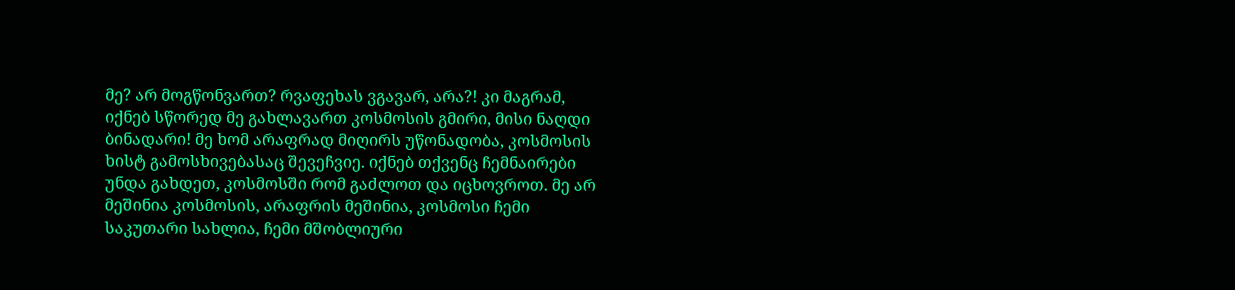მე? არ მოგწონვართ? რვაფეხას ვგავარ, არა?! კი მაგრამ, იქნებ სწორედ მე გახლავართ კოსმოსის გმირი, მისი ნაღდი ბინადარი! მე ხომ არაფრად მიღირს უწონადობა, კოსმოსის ხისტ გამოსხივებასაც შევეჩვიე. იქნებ თქვენც ჩემნაირები უნდა გახდეთ, კოსმოსში რომ გაძლოთ და იცხოვროთ. მე არ მეშინია კოსმოსის, არაფრის მეშინია, კოსმოსი ჩემი საკუთარი სახლია, ჩემი მშობლიური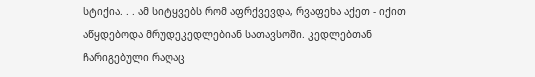სტიქია. . . ამ სიტყვებს რომ აფრქვევდა, რვაფეხა აქეთ - იქით აწყდებოდა მრუდეკედლებიან სათავსოში. კედლებთან ჩარიგებული რაღაც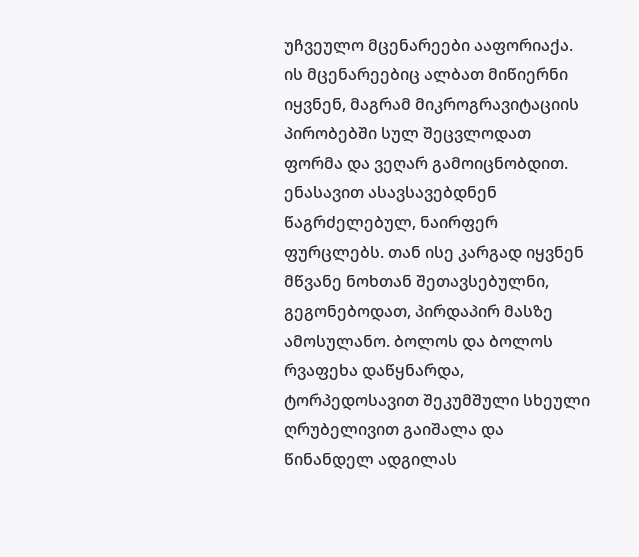უჩვეულო მცენარეები ააფორიაქა. ის მცენარეებიც ალბათ მიწიერნი იყვნენ, მაგრამ მიკროგრავიტაციის პირობებში სულ შეცვლოდათ ფორმა და ვეღარ გამოიცნობდით. ენასავით ასავსავებდნენ წაგრძელებულ, ნაირფერ ფურცლებს. თან ისე კარგად იყვნენ მწვანე ნოხთან შეთავსებულნი, გეგონებოდათ, პირდაპირ მასზე ამოსულანო. ბოლოს და ბოლოს რვაფეხა დაწყნარდა, ტორპედოსავით შეკუმშული სხეული ღრუბელივით გაიშალა და წინანდელ ადგილას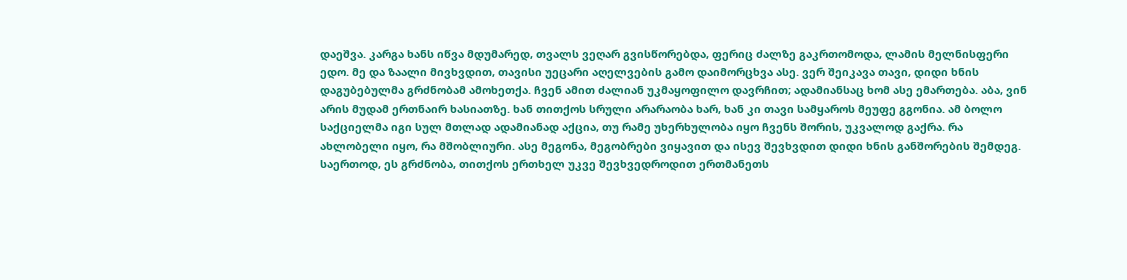დაეშვა. კარგა ხანს იწვა მდუმარედ, თვალს ვეღარ გვისწორებდა, ფერიც ძალზე გაკრთომოდა, ლამის მელნისფერი ედო. მე და ზაალი მივხვდით, თავისი უეცარი აღელვების გამო დაიმორცხვა ასე. ვერ შეიკავა თავი, დიდი ხნის დაგუბებულმა გრძნობამ ამოხეთქა. ჩვენ ამით ძალიან უკმაყოფილო დავრჩით; ადამიანსაც ხომ ასე ემართება. აბა, ვინ არის მუდამ ერთნაირ ხასიათზე. ხან თითქოს სრული არარაობა ხარ, ხან კი თავი სამყაროს მეუფე გგონია. ამ ბოლო საქციელმა იგი სულ მთლად ადამიანად აქცია, თუ რამე უხერხულობა იყო ჩვენს შორის, უკვალოდ გაქრა. რა ახლობელი იყო, რა მშობლიური. ასე მეგონა, მეგობრები ვიყავით და ისევ შევხვდით დიდი ხნის განშორების შემდეგ. საერთოდ, ეს გრძნობა, თითქოს ერთხელ უკვე შევხვედროდით ერთმანეთს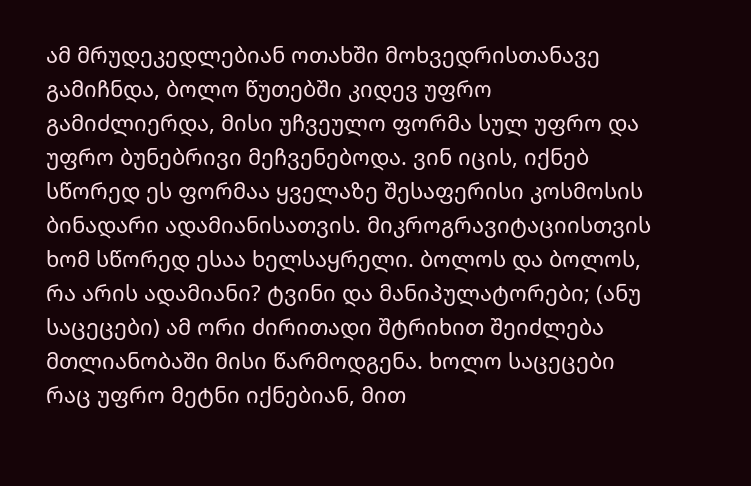ამ მრუდეკედლებიან ოთახში მოხვედრისთანავე გამიჩნდა, ბოლო წუთებში კიდევ უფრო გამიძლიერდა, მისი უჩვეულო ფორმა სულ უფრო და უფრო ბუნებრივი მეჩვენებოდა. ვინ იცის, იქნებ სწორედ ეს ფორმაა ყველაზე შესაფერისი კოსმოსის ბინადარი ადამიანისათვის. მიკროგრავიტაციისთვის ხომ სწორედ ესაა ხელსაყრელი. ბოლოს და ბოლოს, რა არის ადამიანი? ტვინი და მანიპულატორები; (ანუ საცეცები) ამ ორი ძირითადი შტრიხით შეიძლება მთლიანობაში მისი წარმოდგენა. ხოლო საცეცები რაც უფრო მეტნი იქნებიან, მით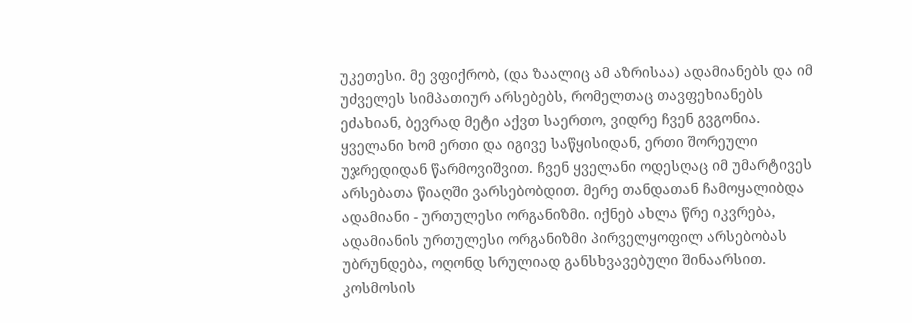უკეთესი. მე ვფიქრობ, (და ზაალიც ამ აზრისაა) ადამიანებს და იმ უძველეს სიმპათიურ არსებებს, რომელთაც თავფეხიანებს ეძახიან, ბევრად მეტი აქვთ საერთო, ვიდრე ჩვენ გვგონია. ყველანი ხომ ერთი და იგივე საწყისიდან, ერთი შორეული უჯრედიდან წარმოვიშვით. ჩვენ ყველანი ოდესღაც იმ უმარტივეს არსებათა წიაღში ვარსებობდით. მერე თანდათან ჩამოყალიბდა ადამიანი - ურთულესი ორგანიზმი. იქნებ ახლა წრე იკვრება, ადამიანის ურთულესი ორგანიზმი პირველყოფილ არსებობას უბრუნდება, ოღონდ სრულიად განსხვავებული შინაარსით. კოსმოსის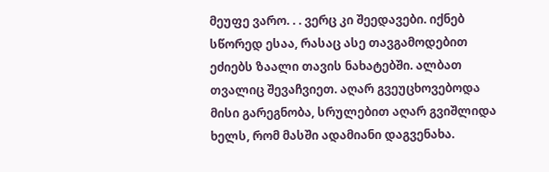მეუფე ვარო. . . ვერც კი შეედავები. იქნებ სწორედ ესაა, რასაც ასე თავგამოდებით ეძიებს ზაალი თავის ნახატებში. ალბათ თვალიც შევაჩვიეთ. აღარ გვეუცხოვებოდა მისი გარეგნობა, სრულებით აღარ გვიშლიდა ხელს, რომ მასში ადამიანი დაგვენახა.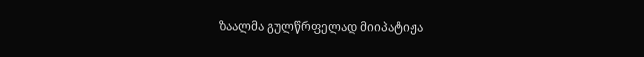ზაალმა გულწრფელად მიიპატიჟა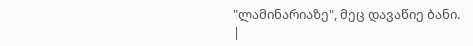"ლამინარიაზე", მეც დავაწიე ბანი.
|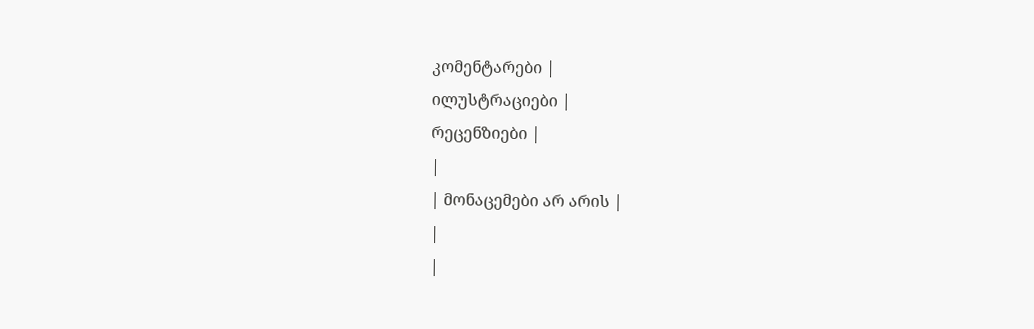კომენტარები |
ილუსტრაციები |
რეცენზიები |
|
| მონაცემები არ არის |
|
|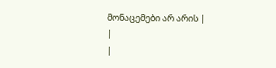მონაცემები არ არის |
|
|